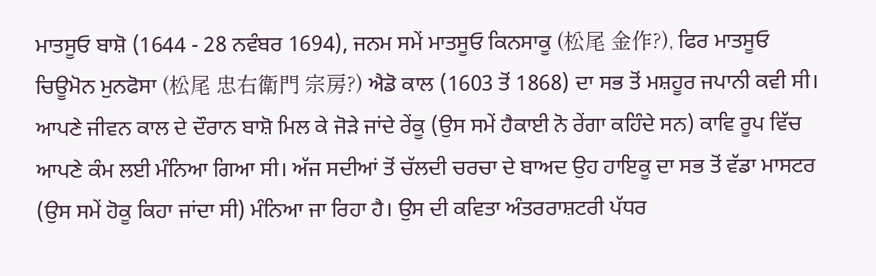ਮਾਤਸੂਓ ਬਾਸ਼ੋ (1644 - 28 ਨਵੰਬਰ 1694), ਜਨਮ ਸਮੇਂ ਮਾਤਸੂਓ ਕਿਨਸਾਕੂ (松尾 金作?), ਫਿਰ ਮਾਤਸੂਓ ਚਿਊਮੋਨ ਮੁਨਫੋਸਾ (松尾 忠右衛門 宗房?) ਐਡੋ ਕਾਲ (1603 ਤੋਂ 1868) ਦਾ ਸਭ ਤੋਂ ਮਸ਼ਹੂਰ ਜਪਾਨੀ ਕਵੀ ਸੀ। ਆਪਣੇ ਜੀਵਨ ਕਾਲ ਦੇ ਦੌਰਾਨ ਬਾਸ਼ੋ ਮਿਲ ਕੇ ਜੋੜੇ ਜਾਂਦੇ ਰੇਂਕੂ (ਉਸ ਸਮੇਂ ਹੈਕਾਈ ਨੋ ਰੇਂਗਾ ਕਹਿੰਦੇ ਸਨ) ਕਾਵਿ ਰੂਪ ਵਿੱਚ ਆਪਣੇ ਕੰਮ ਲਈ ਮੰਨਿਆ ਗਿਆ ਸੀ। ਅੱਜ ਸਦੀਆਂ ਤੋਂ ਚੱਲਦੀ ਚਰਚਾ ਦੇ ਬਾਅਦ ਉਹ ਹਾਇਕੂ ਦਾ ਸਭ ਤੋਂ ਵੱਡਾ ਮਾਸਟਰ (ਉਸ ਸਮੇਂ ਹੋਕੂ ਕਿਹਾ ਜਾਂਦਾ ਸੀ) ਮੰਨਿਆ ਜਾ ਰਿਹਾ ਹੈ। ਉਸ ਦੀ ਕਵਿਤਾ ਅੰਤਰਰਾਸ਼ਟਰੀ ਪੱਧਰ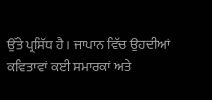ਉੱਤੇ ਪ੍ਰਸਿੱਧ ਹੈ। ਜਾਪਾਨ ਵਿੱਚ ਉਹਦੀਆਂ ਕਵਿਤਾਵਾਂ ਕਈ ਸਮਾਰਕਾਂ ਅਤੇ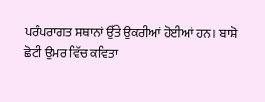ਪਰੰਪਰਾਗਤ ਸਥਾਨਾਂ ਉੱਤੇ ਉਕਰੀਆਂ ਹੋਈਆਂ ਹਨ। ਬਾਸ਼ੋ ਛੋਟੀ ਉਮਰ ਵਿੱਚ ਕਵਿਤਾ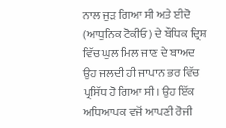ਨਾਲ ਜੁੜ ਗਿਆ ਸੀ ਅਤੇ ਈਦੋ (ਆਧੁਨਿਕ ਟੋਕੀਓ) ਦੇ ਬੌਧਿਕ ਦ੍ਰਿਸ਼ ਵਿੱਚ ਘੁਲ ਮਿਲ ਜਾਣ ਦੇ ਬਾਅਦ ਉਹ ਜਲਦੀ ਹੀ ਜਾਪਾਨ ਭਰ ਵਿੱਚ ਪ੍ਰਸਿੱਧ ਹੋ ਗਿਆ ਸੀ। ਉਹ ਇੱਕ ਅਧਿਆਪਕ ਵਜੋਂ ਆਪਣੀ ਰੋਜੀ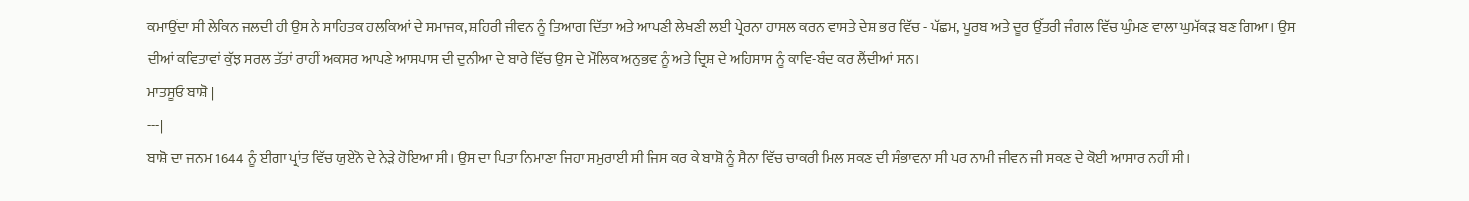ਕਮਾਉਂਦਾ ਸੀ ਲੇਕਿਨ ਜਲਦੀ ਹੀ ਉਸ ਨੇ ਸਾਹਿਤਕ ਹਲਕਿਆਂ ਦੇ ਸਮਾਜਕ, ਸ਼ਹਿਰੀ ਜੀਵਨ ਨੂੰ ਤਿਆਗ ਦਿੱਤਾ ਅਤੇ ਆਪਣੀ ਲੇਖਣੀ ਲਈ ਪ੍ਰੇਰਨਾ ਹਾਸਲ ਕਰਨ ਵਾਸਤੇ ਦੇਸ਼ ਭਰ ਵਿੱਚ - ਪੱਛਮ, ਪੂਰਬ ਅਤੇ ਦੂਰ ਉੱਤਰੀ ਜੰਗਲ ਵਿੱਚ ਘੁੰਮਣ ਵਾਲਾ ਘੁਮੱਕੜ ਬਣ ਗਿਆ। ਉਸ ਦੀਆਂ ਕਵਿਤਾਵਾਂ ਕੁੱਝ ਸਰਲ ਤੱਤਾਂ ਰਾਹੀਂ ਅਕਸਰ ਆਪਣੇ ਆਸਪਾਸ ਦੀ ਦੁਨੀਆ ਦੇ ਬਾਰੇ ਵਿੱਚ ਉਸ ਦੇ ਮੌਲਿਕ ਅਨੁਭਵ ਨੂੰ ਅਤੇ ਦ੍ਰਿਸ਼ ਦੇ ਅਹਿਸਾਸ ਨੂੰ ਕਾਵਿ-ਬੰਦ ਕਰ ਲੈਂਦੀਆਂ ਸਨ।
ਮਾਤਸੂਓ ਬਾਸ਼ੋ |
---|
ਬਾਸ਼ੋ ਦਾ ਜਨਮ 1644 ਨੂੰ ਈਗਾ ਪ੍ਰਾਂਤ ਵਿੱਚ ਯੁਏਨੋ ਦੇ ਨੇੜੇ ਹੋਇਆ ਸੀ। ਉਸ ਦਾ ਪਿਤਾ ਨਿਮਾਣਾ ਜਿਹਾ ਸਮੁਰਾਈ ਸੀ ਜਿਸ ਕਰ ਕੇ ਬਾਸ਼ੋ ਨੂੰ ਸੈਨਾ ਵਿੱਚ ਚਾਕਰੀ ਮਿਲ ਸਕਣ ਦੀ ਸੰਭਾਵਨਾ ਸੀ ਪਰ ਨਾਮੀ ਜੀਵਨ ਜੀ ਸਕਣ ਦੇ ਕੋਈ ਆਸਾਰ ਨਹੀਂ ਸੀ।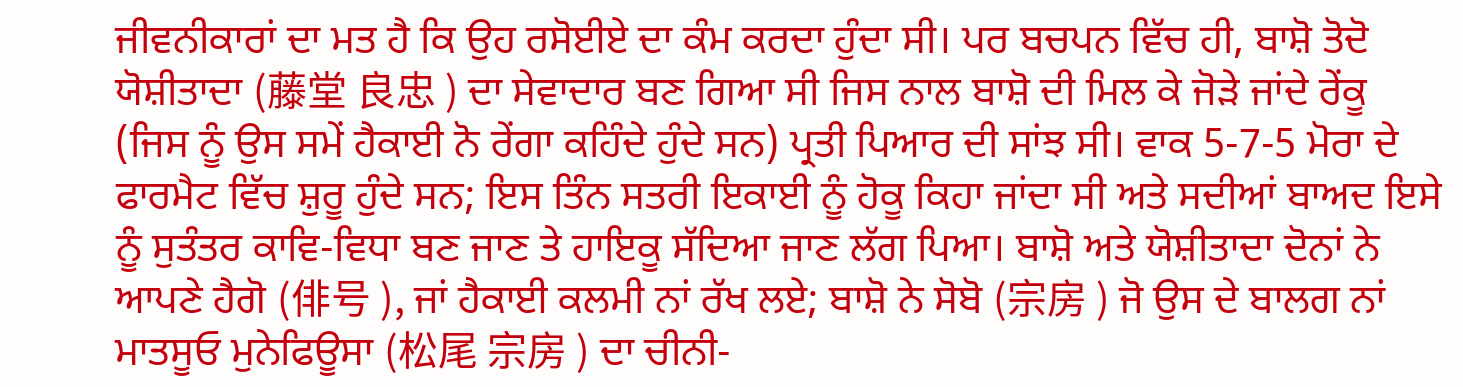ਜੀਵਨੀਕਾਰਾਂ ਦਾ ਮਤ ਹੈ ਕਿ ਉਹ ਰਸੋਈਏ ਦਾ ਕੰਮ ਕਰਦਾ ਹੁੰਦਾ ਸੀ। ਪਰ ਬਚਪਨ ਵਿੱਚ ਹੀ, ਬਾਸ਼ੋ ਤੋਦੋ ਯੋਸ਼ੀਤਾਦਾ (藤堂 良忠 ) ਦਾ ਸੇਵਾਦਾਰ ਬਣ ਗਿਆ ਸੀ ਜਿਸ ਨਾਲ ਬਾਸ਼ੋ ਦੀ ਮਿਲ ਕੇ ਜੋੜੇ ਜਾਂਦੇ ਰੇਂਕੂ (ਜਿਸ ਨੂੰ ਉਸ ਸਮੇਂ ਹੈਕਾਈ ਨੋ ਰੇਂਗਾ ਕਹਿੰਦੇ ਹੁੰਦੇ ਸਨ) ਪ੍ਰਤੀ ਪਿਆਰ ਦੀ ਸਾਂਝ ਸੀ। ਵਾਕ 5-7-5 ਮੋਰਾ ਦੇ ਫਾਰਮੈਟ ਵਿੱਚ ਸ਼ੁਰੂ ਹੁੰਦੇ ਸਨ; ਇਸ ਤਿੰਨ ਸਤਰੀ ਇਕਾਈ ਨੂੰ ਹੋਕੂ ਕਿਹਾ ਜਾਂਦਾ ਸੀ ਅਤੇ ਸਦੀਆਂ ਬਾਅਦ ਇਸੇ ਨੂੰ ਸੁਤੰਤਰ ਕਾਵਿ-ਵਿਧਾ ਬਣ ਜਾਣ ਤੇ ਹਾਇਕੂ ਸੱਦਿਆ ਜਾਣ ਲੱਗ ਪਿਆ। ਬਾਸ਼ੋ ਅਤੇ ਯੋਸ਼ੀਤਾਦਾ ਦੋਨਾਂ ਨੇ ਆਪਣੇ ਹੈਗੋ (俳号 ), ਜਾਂ ਹੈਕਾਈ ਕਲਮੀ ਨਾਂ ਰੱਖ ਲਏ; ਬਾਸ਼ੋ ਨੇ ਸੋਬੋ (宗房 ) ਜੋ ਉਸ ਦੇ ਬਾਲਗ ਨਾਂ ਮਾਤਸੂਓ ਮੁਨੇਫਿਊਸਾ (松尾 宗房 ) ਦਾ ਚੀਨੀ-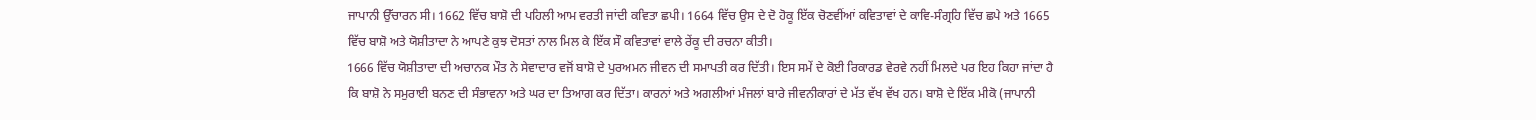ਜਾਪਾਨੀ ਉੱਚਾਰਨ ਸੀ। 1662 ਵਿੱਚ ਬਾਸ਼ੋ ਦੀ ਪਹਿਲੀ ਆਮ ਵਰਤੀ ਜਾਂਦੀ ਕਵਿਤਾ ਛਪੀ। 1664 ਵਿੱਚ ਉਸ ਦੇ ਦੋ ਹੋਕੂ ਇੱਕ ਚੋਣਵੀਂਆਂ ਕਵਿਤਾਵਾਂ ਦੇ ਕਾਵਿ-ਸੰਗ੍ਰਹਿ ਵਿੱਚ ਛਪੇ ਅਤੇ 1665 ਵਿੱਚ ਬਾਸ਼ੋ ਅਤੇ ਯੋਸ਼ੀਤਾਦਾ ਨੇ ਆਪਣੇ ਕੁਝ ਦੋਸਤਾਂ ਨਾਲ ਮਿਲ ਕੇ ਇੱਕ ਸੌ ਕਵਿਤਾਵਾਂ ਵਾਲੇ ਰੇਂਕੂ ਦੀ ਰਚਨਾ ਕੀਤੀ।
1666 ਵਿੱਚ ਯੋਸ਼ੀਤਾਦਾ ਦੀ ਅਚਾਨਕ ਮੌਤ ਨੇ ਸੇਵਾਦਾਰ ਵਜੋਂ ਬਾਸ਼ੋ ਦੇ ਪੁਰਅਮਨ ਜੀਵਨ ਦੀ ਸਮਾਪਤੀ ਕਰ ਦਿੱਤੀ। ਇਸ ਸਮੇਂ ਦੇ ਕੋਈ ਰਿਕਾਰਡ ਵੇਰਵੇ ਨਹੀਂ ਮਿਲਦੇ ਪਰ ਇਹ ਕਿਹਾ ਜਾਂਦਾ ਹੈ ਕਿ ਬਾਸ਼ੋ ਨੇ ਸਮੁਰਾਈ ਬਨਣ ਦੀ ਸੰਭਾਵਨਾ ਅਤੇ ਘਰ ਦਾ ਤਿਆਗ ਕਰ ਦਿੱਤਾ। ਕਾਰਨਾਂ ਅਤੇ ਅਗਲੀਆਂ ਮੰਜਲਾਂ ਬਾਰੇ ਜੀਵਨੀਕਾਰਾਂ ਦੇ ਮੱਤ ਵੱਖ ਵੱਖ ਹਨ। ਬਾਸ਼ੋ ਦੇ ਇੱਕ ਮੀਕੋ (ਜਾਪਾਨੀ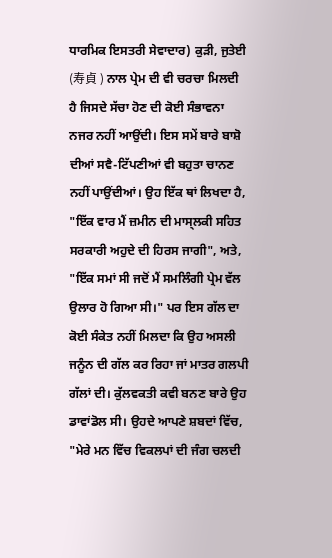ਧਾਰਮਿਕ ਇਸਤਰੀ ਸੇਵਾਦਾਰ) ਕੁੜੀ, ਜੁਤੇਈ (寿貞 ) ਨਾਲ ਪ੍ਰੇਮ ਦੀ ਵੀ ਚਰਚਾ ਮਿਲਦੀ ਹੈ ਜਿਸਦੇ ਸੱਚਾ ਹੋਣ ਦੀ ਕੋਈ ਸੰਭਾਵਨਾ ਨਜਰ ਨਹੀਂ ਆਉਂਦੀ। ਇਸ ਸਮੇਂ ਬਾਰੇ ਬਾਸ਼ੋ ਦੀਆਂ ਸਵੈ-ਟਿੱਪਣੀਆਂ ਵੀ ਬਹੁਤਾ ਚਾਨਣ ਨਹੀਂ ਪਾਉਂਦੀਆਂ। ਉਹ ਇੱਕ ਥਾਂ ਲਿਖਦਾ ਹੈ, "ਇੱਕ ਵਾਰ ਮੈਂ ਜ਼ਮੀਨ ਦੀ ਮਾਸ੍ਲਕੀ ਸਹਿਤ ਸਰਕਾਰੀ ਅਹੁਦੇ ਦੀ ਹਿਰਸ ਜਾਗੀ", ਅਤੇ, "ਇੱਕ ਸਮਾਂ ਸੀ ਜਦੋਂ ਮੈਂ ਸਮਲਿੰਗੀ ਪ੍ਰੇਮ ਵੱਲ ਉਲਾਰ ਹੋ ਗਿਆ ਸੀ।" ਪਰ ਇਸ ਗੱਲ ਦਾ ਕੋਈ ਸੰਕੇਤ ਨਹੀਂ ਮਿਲਦਾ ਕਿ ਉਹ ਅਸਲੀ ਜਨੂੰਨ ਦੀ ਗੱਲ ਕਰ ਰਿਹਾ ਜਾਂ ਮਾਤਰ ਗਲਪੀ ਗੱਲਾਂ ਦੀ। ਕੁੱਲਵਕਤੀ ਕਵੀ ਬਨਣ ਬਾਰੇ ਉਹ ਡਾਵਾਂਡੋਲ ਸੀ। ਉਹਦੇ ਆਪਣੇ ਸ਼ਬਦਾਂ ਵਿੱਚ, "ਮੇਰੇ ਮਨ ਵਿੱਚ ਵਿਕਲਪਾਂ ਦੀ ਜੰਗ ਚਲਦੀ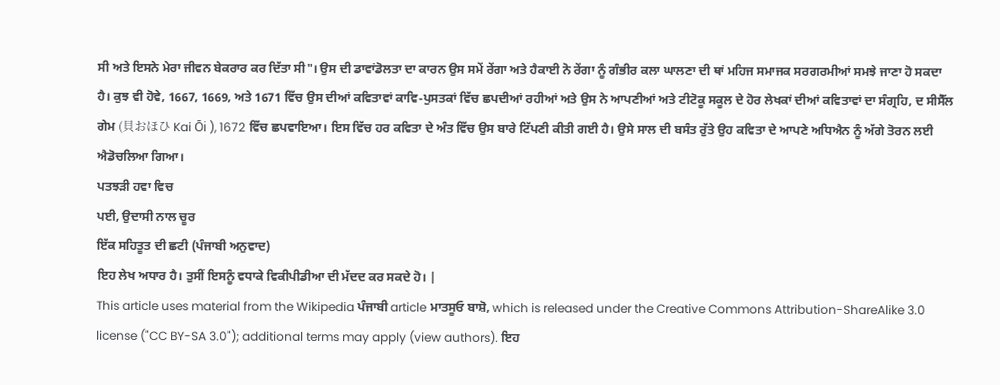ਸੀ ਅਤੇ ਇਸਨੇ ਮੇਰਾ ਜੀਵਨ ਬੇਕਰਾਰ ਕਰ ਦਿੱਤਾ ਸੀ"। ਉਸ ਦੀ ਡਾਵਾਂਡੋਲਤਾ ਦਾ ਕਾਰਨ ਉਸ ਸਮੇਂ ਰੇਂਗਾ ਅਤੇ ਹੈਕਾਈ ਨੋ ਰੇਂਗਾ ਨੂੰ ਗੰਭੀਰ ਕਲਾ ਘਾਲਣਾ ਦੀ ਥਾਂ ਮਹਿਜ ਸਮਾਜਕ ਸਰਗਰਮੀਆਂ ਸਮਝੇ ਜਾਣਾ ਹੋ ਸਕਦਾ ਹੈ। ਕੁਝ ਵੀ ਹੋਵੇ, 1667, 1669, ਅਤੇ 1671 ਵਿੱਚ ਉਸ ਦੀਆਂ ਕਵਿਤਾਵਾਂ ਕਾਵਿ-ਪੁਸਤਕਾਂ ਵਿੱਚ ਛਪਦੀਆਂ ਰਹੀਆਂ ਅਤੇ ਉਸ ਨੇ ਆਪਣੀਆਂ ਅਤੇ ਟੀਟੋਕੂ ਸਕੂਲ ਦੇ ਹੋਰ ਲੇਖਕਾਂ ਦੀਆਂ ਕਵਿਤਾਵਾਂ ਦਾ ਸੰਗ੍ਰਹਿ, ਦ ਸੀਸੈੱਲ ਗੇਮ (貝おほひ Kai Ōi ), 1672 ਵਿੱਚ ਛਪਵਾਇਆ। ਇਸ ਵਿੱਚ ਹਰ ਕਵਿਤਾ ਦੇ ਅੰਤ ਵਿੱਚ ਉਸ ਬਾਰੇ ਟਿੱਪਣੀ ਕੀਤੀ ਗਈ ਹੈ। ਉਸੇ ਸਾਲ ਦੀ ਬਸੰਤ ਰੁੱਤੇ ਉਹ ਕਵਿਤਾ ਦੇ ਆਪਣੇ ਅਧਿਐਨ ਨੂੰ ਅੱਗੇ ਤੋਰਨ ਲਈ ਐਡੋਚਲਿਆ ਗਿਆ।
ਪਤਝੜੀ ਹਵਾ ਵਿਚ
ਪਈ, ਉਦਾਸੀ ਨਾਲ ਚੂਰ
ਇੱਕ ਸਹਿਤੂਤ ਦੀ ਛਟੀ (ਪੰਜਾਬੀ ਅਨੁਵਾਦ)
ਇਹ ਲੇਖ ਅਧਾਰ ਹੈ। ਤੁਸੀਂ ਇਸਨੂੰ ਵਧਾਕੇ ਵਿਕੀਪੀਡੀਆ ਦੀ ਮੱਦਦ ਕਰ ਸਕਦੇ ਹੋ। |
This article uses material from the Wikipedia ਪੰਜਾਬੀ article ਮਾਤਸੂਓ ਬਾਸ਼ੋ, which is released under the Creative Commons Attribution-ShareAlike 3.0 license ("CC BY-SA 3.0"); additional terms may apply (view authors). ਇਹ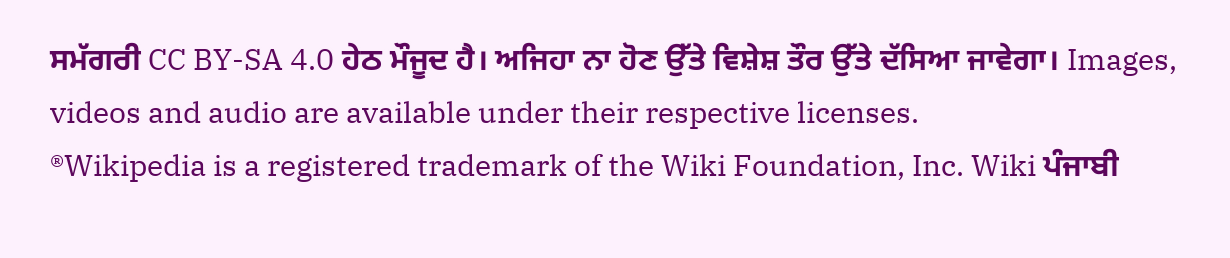ਸਮੱਗਰੀ CC BY-SA 4.0 ਹੇਠ ਮੌਜੂਦ ਹੈ। ਅਜਿਹਾ ਨਾ ਹੋਣ ਉੱਤੇ ਵਿਸ਼ੇਸ਼ ਤੌਰ ਉੱਤੇ ਦੱਸਿਆ ਜਾਵੇਗਾ। Images, videos and audio are available under their respective licenses.
®Wikipedia is a registered trademark of the Wiki Foundation, Inc. Wiki ਪੰਜਾਬੀ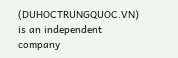(DUHOCTRUNGQUOC.VN) is an independent company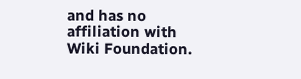and has no affiliation with Wiki Foundation.